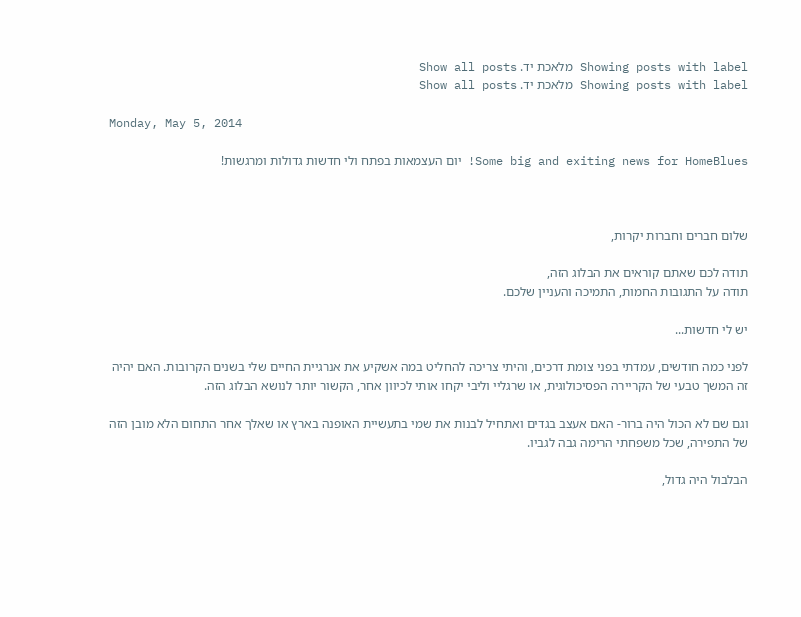Showing posts with label מלאכת יד. Show all posts
Showing posts with label מלאכת יד. Show all posts

Monday, May 5, 2014

Some big and exiting news for HomeBlues! יום העצמאות בפתח ולי חדשות גדולות ומרגשות!



שלום חברים וחברות יקרות,

תודה לכם שאתם קוראים את הבלוג הזה,
תודה על התגובות החמות, התמיכה והעניין שלכם.

יש לי חדשות...

לפני כמה חודשים, עמדתי בפני צומת דרכים, והיתי צריכה להחליט במה אשקיע את אנרגיית החיים שלי בשנים הקרובות. האם יהיה זה המשך טבעי של הקריירה הפסיכולוגית, או שרגליי וליבי יקחו אותי לכיוון אחר, הקשור יותר לנושא הבלוג הזה.

וגם שם לא הכול היה ברור- האם אעצב בגדים ואתחיל לבנות את שמי בתעשיית האופנה בארץ או שאלך אחר התחום הלא מובן הזה של התפירה, שכל משפחתי הרימה גבה לגביו.

הבלבול היה גדול,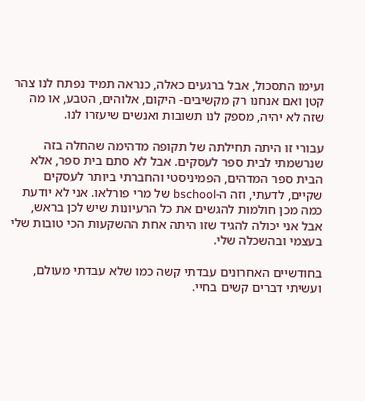ועימו התסכול, אבל ברגעים כאלה, כנראה תמיד נפתח לנו צהר קטן ואם אנחנו רק מקשיבים- היקום, אלוהים, הטבע, או מה שזה לא יהיה, מספק לנו תשובות ואנשים שיעזרו לנו.

עבורי זו היתה תחילתה של תקופה מדהימה שהחלה בזה שנרשמתי לבית ספר לעסקים. אבל לא סתם בית ספר, אלא הבית ספר המדהים, הפמיניסטי והחברתי ביותר לעסקים שקיים, לדעתי, וזה ה-bschool של מרי פורלאו. אני לא יודעת כמה מכן חולמות להגשים את כל הרעיונות שיש לכן בראש, אבל אני יכולה להגיד שזו היתה אחת ההשקעות הכי טובות שלי בעצמי ובהשכלה שלי.

בחודשיים האחרונים עבדתי קשה כמו שלא עבדתי מעולם, ועשיתי דברים קשים בחיי.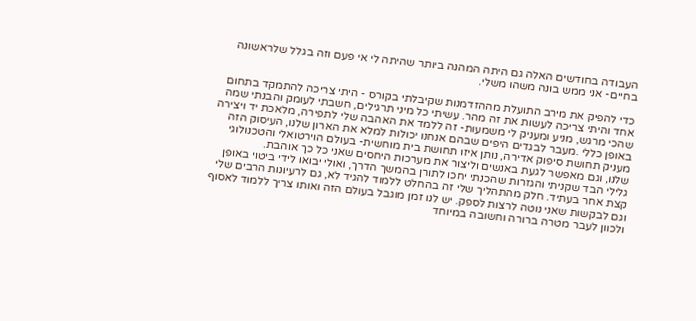העבודה בחודשים האלה גם היתה המהנה ביותר שהיתה לי אי פעם וזה בגלל שלראשונה בחיים- אני ממש בונה משהו משלי.

כדי להפיק את מירב התועלת מההזדמנות שקיבלתי בקורס - היתי צריכה להתמקד בתחום אחד והיתי צריכה לעשות את זה מהר. עשיתי כל מיני תרגילים, חשבתי לעומק והבנתי שמה שהכי מרגש, מניע ומעניק לי משמעות- זה ללמד את האהבה שלי לתפירה, מלאכת יד ויצירה באופן כללי .מעבר לבגדים היפים שבהם אנחנו יכולות למלא את הארון שלנו, העיסוק הזה מעניק תחושת סיפוק אדירה, נותן איזו תחושת בית מוחשית- בעולם הוירטואלי והטכנולוגי שלנו, וגם מאפשר לגעת באנשים וליצור את מערכות היחסים שאני כל כך אוהבת.
גלילי הבד שקניתי והגזרות שהכנתי יחכו לתורן בהמשך הדרך, ואולי יבואו לידי ביטוי באופן קצת אחר בעתיד. חלק מהתהליך שלי זה בהחלט ללמוד להגיד לא, גם לרעיונות הרבים שלי וגם לבקשות שאני נוטה לרצות לספק. יש לנו זמן מוגבל בעולם הזה ואותו צריך ללמוד לאסוף ולכוון לעבר מטרה ברורה וחשובה במיוחד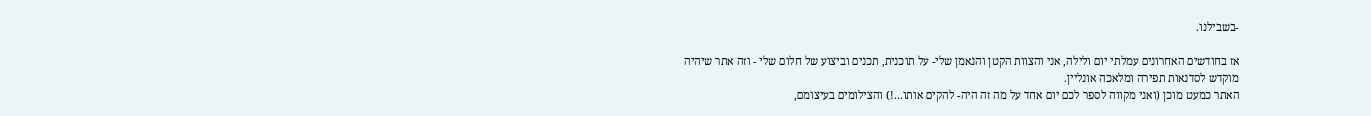-בשבילנו.

אז בחודשים האחרונים עמלתי יום ולילה, אני והצוות הקטן והנאמן שלי- על תוכנית, תכנים וביצוע של חלום שלי - וזה אתר שיהיה מוקדש לסדנאות תפירה ומלאכה אונליין.
האתר כמעט מוכן (ואני מקווה לספר לכם יום אחד על מה זה היה- להקים אותו...!) והצילומים בעיצומם,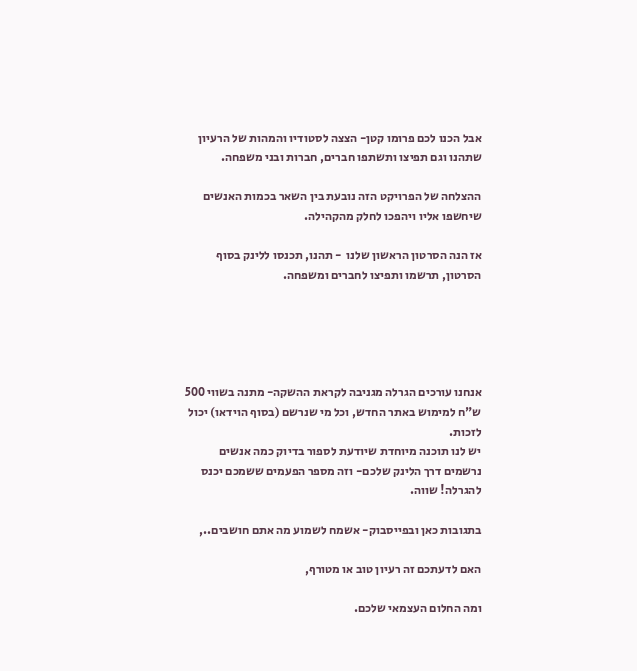אבל הכנו לכם פרומו קטן- הצצה לסטודיו והמהות של הרעיון שתהנו וגם תפיצו ותשתפו חברים, חברות ובני משפחה.

ההצלחה של הפרויקט הזה נובעת בין השאר בכמות האנשים שיחשפו אליו ויהפכו לחלק מהקהילה.

אז הנה הסרטון הראשון שלנו  - תהנו, תכנסו ללינק בסוף הסרטון, תרשמו ותפיצו לחברים ומשפחה.





אנחנו עורכים הגרלה מגניבה לקראת ההשקה- מתנה בשווי 500 ש"ח למימוש באתר החדש, וכל מי שנרשם (בסוף הוידאו) יכול לזכות.
יש לנו תוכנה מיוחדת שיודעת לספור בדיוק כמה אנשים נרשמים דרך הלינק שלכם- וזה מספר הפעמים ששמכם יכנס להגרלה! שווה.

בתגובות כאן ובפייסבוק- אשמח לשמוע מה אתם חושבים..,

האם לדעתכם זה רעיון טוב או מטורף,

ומה החלום העצמאי שלכם.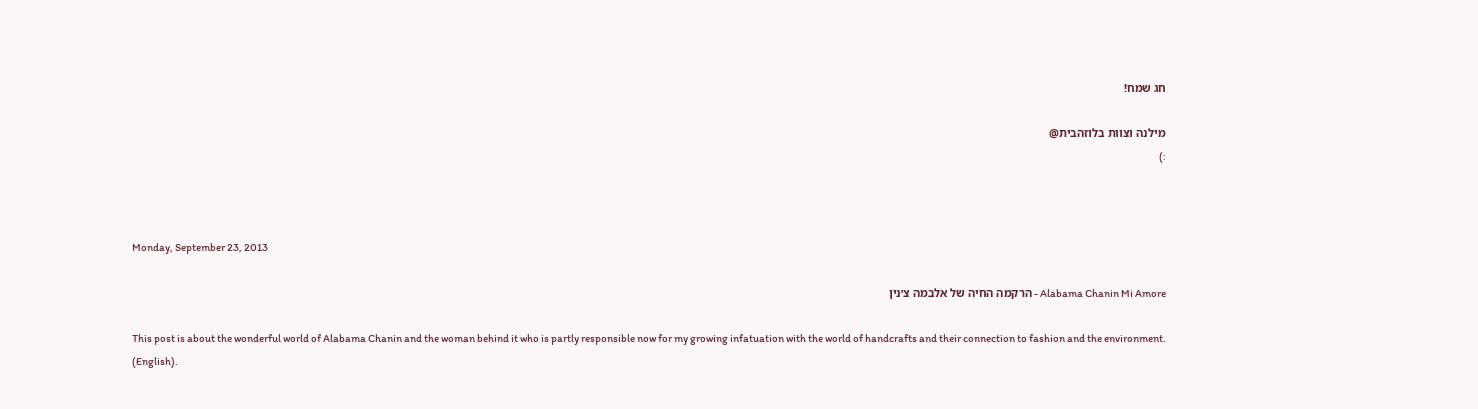חג שמח!

מילנה וצוות בלוזהבית@
:)



Monday, September 23, 2013

Alabama Chanin Mi Amore - הרקמה החיה של אלבמה צ׳נין

This post is about the wonderful world of Alabama Chanin and the woman behind it who is partly responsible now for my growing infatuation with the world of handcrafts and their connection to fashion and the environment.
(English).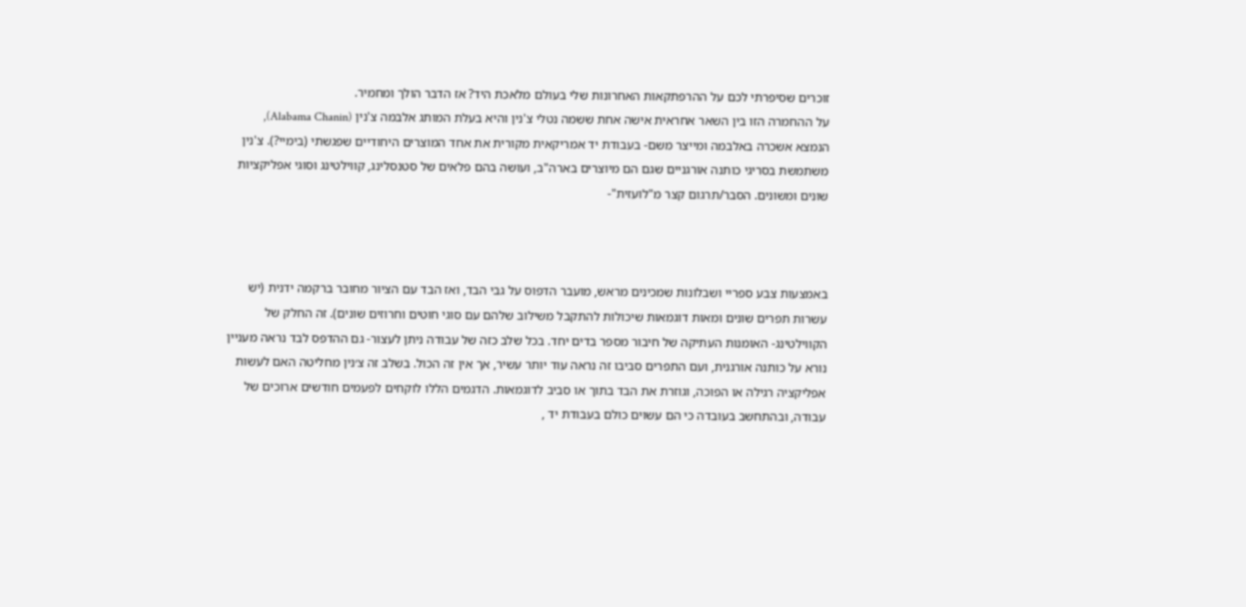זוכרים שסיפרתי לכם על ההרפתקאות האחרונות שלי בעולם מלאכת היד? אז הדבר הולך ומחמיר.
על ההחמרה הזו בין השאר אחראית אישה אחת ששמה נטלי צ'נין והיא בעלת המותג אלבמה צ'נין (Alabama Chanin), הנמצא אשכרה באלבמה ומייצר משם- בעבודת יד אמריקאית מקורית את אחד המוצרים היחודיים שפגשתי (בימיי?). צ'נין משתמשת בסריגי כותנה אורגניים שגם הם מיוצרים בארה"ב, ועושה בהם פלאים של סטנסלינג, קווילטינג וסוגי אפליקציות שונים ומשונים. הסבר/תרגום קצר מ"לועזית"-



באמצעות צבע ספריי ושבלונות שמכינים מראש, מועבר הדפוס על גבי הבד, ואז הבד עם הציור מחובר ברקמה ידנית (יש עשרות תפרים שונים ומאות דוגמאות שיכולות להתקבל משילוב שלהם עם סוגי חוטים וחרוזים שונים). זה החלק של הקווילטינג- האומנות העתיקה של חיבור מספר בדים יחד. בכל שלב כזה של עבודה ניתן לעצור- גם ההדפס לבד נראה מעניין נורא על כותנה אורגנית, ועם התפרים סביבו זה נראה עוד יותר עשיר, אך אין זה הכול. בשלב זה צ׳נין מחליטה האם לעשות אפליקציה רגילה או הפוכה, וגוזרת את הבד בתוך או סביב לדוגמאות. הדגמים הללו לוקחים לפעמים חודשים ארוכים של עבודה, ובהתחשב בעובדה כי הם עשוים כולם בעבודת יד ,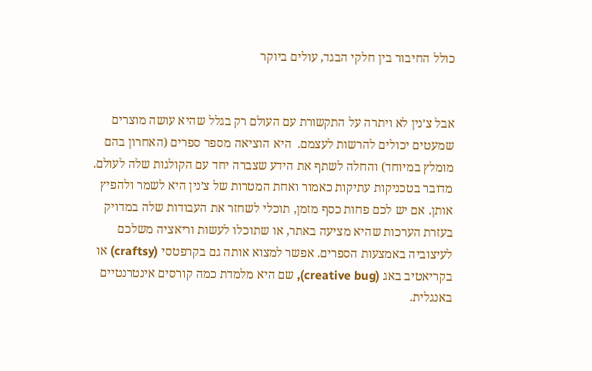כולל החיבור בין חלקי הבגד, עולים ביוקר


אבל צ׳נין לא ויתרה על התקשורת עם העולם רק בגלל שהיא עושה מוצרים שמעטים יכולים להרשות לעצמם.  היא הוציאה מספר ספרים (האחרון בהם מומלץ במיוחד) והחלה לשתף את הידע שצברה יחד עם הקולגות שלה לעולם. מדובר בטכניקות עתיקות כאמור ואחת המטרות של צ׳נין היא לשמר ולהפיץ אותן. אם יש לכם פחות כסף מזמן, תוכלי לשחזר את העבודות שלה במדויק בעזרת הערכות שהיא מציעה באתר, או שתוכלו לעשות וריאציה משלכם לעיצוביה באמצעות הספרים. אפשר למצוא אותה גם בקרפטסי (craftsy) או בקריאטיב באג (creative bug), שם היא מלמדת כמה קורסים אינטרנטיים באנגלית.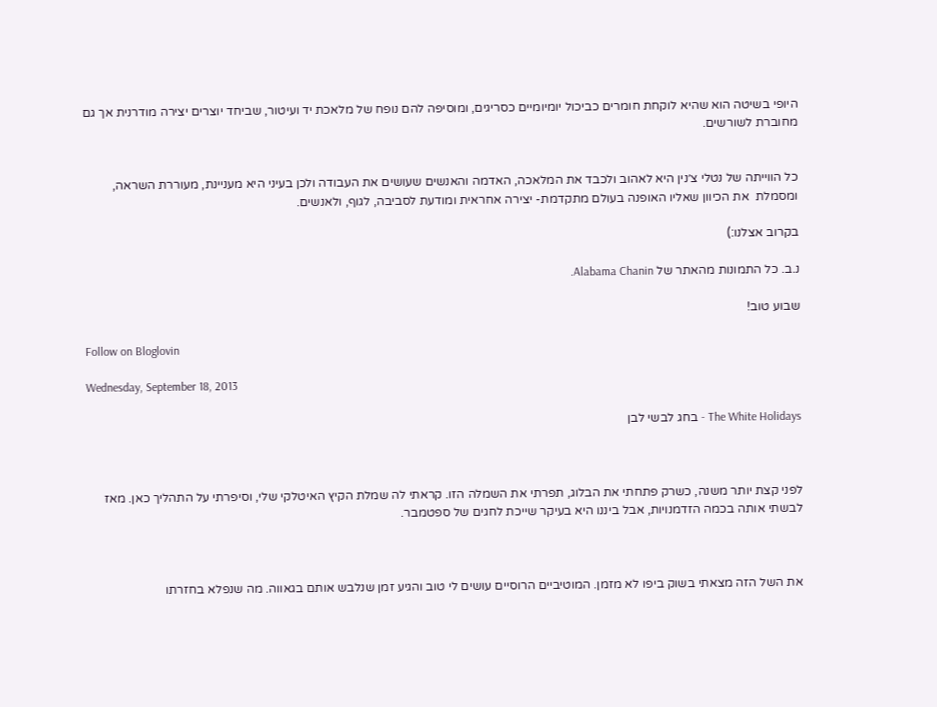היופי בשיטה הוא שהיא לוקחת חומרים כביכול יומיומיים כסריגים, ומוסיפה להם נופח של מלאכת יד ועיטור, שביחד יוצרים יצירה מודרנית אך גם מחוברת לשורשים.


כל הווייתה של נטלי צ׳נין היא לאהוב ולכבד את המלאכה, האדמה והאנשים שעושים את העבודה ולכן בעיני היא מעניינת, מעוררת השראה, ומסמלת  את הכיוון שאליו האופנה בעולם מתקדמת- יצירה אחראית ומודעת לסביבה, לגוף, ולאנשים.

בקרוב אצלנו:)

נ.ב. כל התמונות מהאתר של Alabama Chanin.

שבוע טוב!

Follow on Bloglovin

Wednesday, September 18, 2013

The White Holidays - בחג לבשי לבן



לפני קצת יותר משנה, כשרק פתחתי את הבלוג, תפרתי את השמלה הזו. קראתי לה שמלת הקיץ האיטלקי שלי, וסיפרתי על התהליך כאן. מאז לבשתי אותה בכמה הזדמנויות, אבל ביננו היא בעיקר שייכת לחגים של ספטמבר.



את השל הזה מצאתי בשוק ביפו לא מזמן. המוטיביים הרוסיים עושים לי טוב והגיע זמן שנלבש אותם בגאווה. מה שנפלא בחזרתו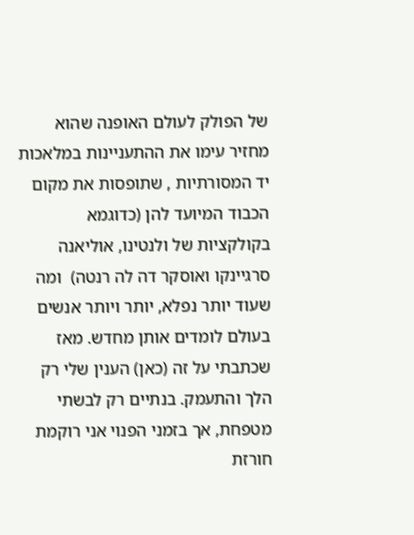של הפולק לעולם האופנה שהוא מחזיר עימו את ההתעניינות במלאכות יד המסורתיות , שתופסות את מקום הכבוד המיועד להן (כדוגמא בקולקציות של ולנטינו, אוליאנה סרגיינקו ואוסקר דה לה רנטה)  ומה שעוד יותר נפלא, יותר ויותר אנשים בעולם לומדים אותן מחדש. מאז שכתבתי על זה (כאן) הענין שלי רק הלך והתעמק. בנתיים רק לבשתי מטפחת, אך בזמני הפנוי אני רוקמת חורזת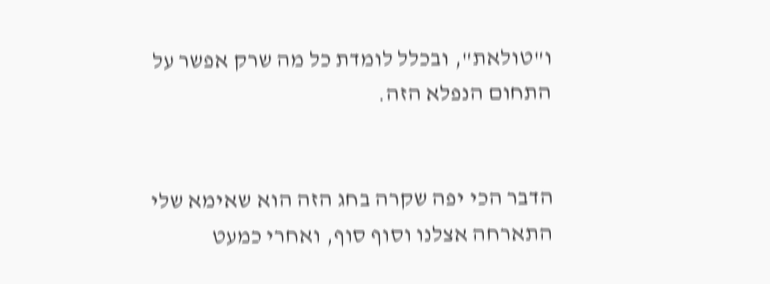ו"טולאת", ובכלל לומדת כל מה שרק אפשר על התחום הנפלא הזה.


הדבר הכי יפה שקרה בחג הזה הוא שאימא שלי התארחה אצלנו וסוף סוף, ואחרי כמעט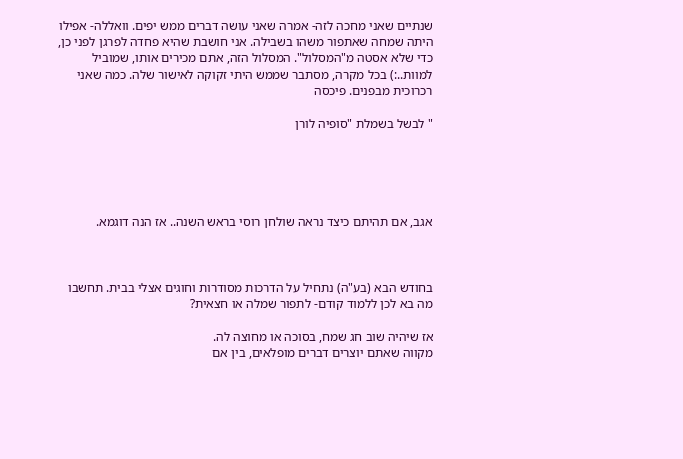שנתיים שאני מחכה לזה- אמרה שאני עושה דברים ממש יפים. וואללה- אפילו היתה שמחה שאתפור משהו בשבילה. אני חושבת שהיא פחדה לפרגן לפני כן, כדי שלא אסטה מ"המסלול". המסלול הזה, אתם מכירים אותו, שמוביל למוות..:) בכל מקרה, מסתבר שממש היתי זקוקה לאישור שלה. כמה שאני רכרוכית מבפנים. פיכסה

" לבשל בשמלת "סופיה לורן





אגב, אם תהיתם כיצד נראה שולחן רוסי בראש השנה.. אז הנה דוגמא.



בחודש הבא (בע"ה) נתחיל על הדרכות מסודרות וחוגים אצלי בבית. תחשבו מה בא לכן ללמוד קודם- לתפור שמלה או חצאית?

אז שיהיה שוב חג שמח, בסוכה או מחוצה לה.
מקווה שאתם יוצרים דברים מופלאים, בין אם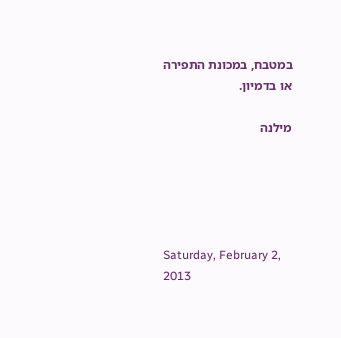במטבח, במכונת התפירה או בדמיון.

מילנה





Saturday, February 2, 2013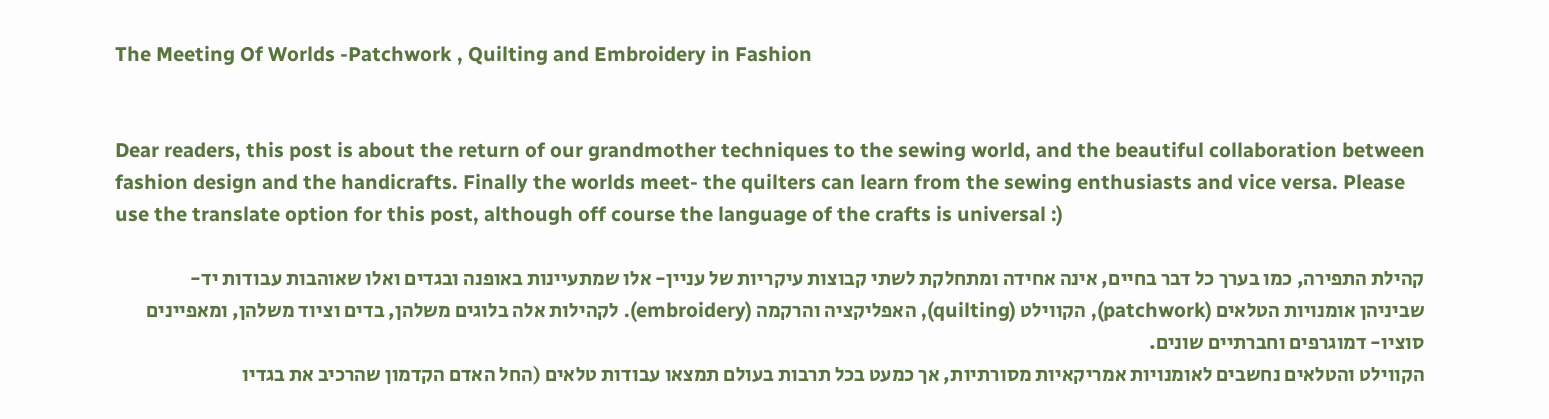The Meeting Of Worlds -Patchwork , Quilting and Embroidery in Fashion


Dear readers, this post is about the return of our grandmother techniques to the sewing world, and the beautiful collaboration between fashion design and the handicrafts. Finally the worlds meet- the quilters can learn from the sewing enthusiasts and vice versa. Please use the translate option for this post, although off course the language of the crafts is universal :)

קהילת התפירה, כמו בערך כל דבר בחיים, אינה אחידה ומתחלקת לשתי קבוצות עיקריות של עניין- אלו שמתעיינות באופנה ובגדים ואלו שאוהבות עבודות יד- שביניהן אומנויות הטלאים (patchwork), הקווילט (quilting), האפליקציה והרקמה (embroidery). לקהילות אלה בלוגים משלהן, בדים וציוד משלהן, ומאפיינים סוציו- דמוגרפים וחברתיים שונים.
הקווילט והטלאים נחשבים לאומנויות אמריקאיות מסורתיות, אך כמעט בכל תרבות בעולם תמצאו עבודות טלאים (החל האדם הקדמון שהרכיב את בגדיו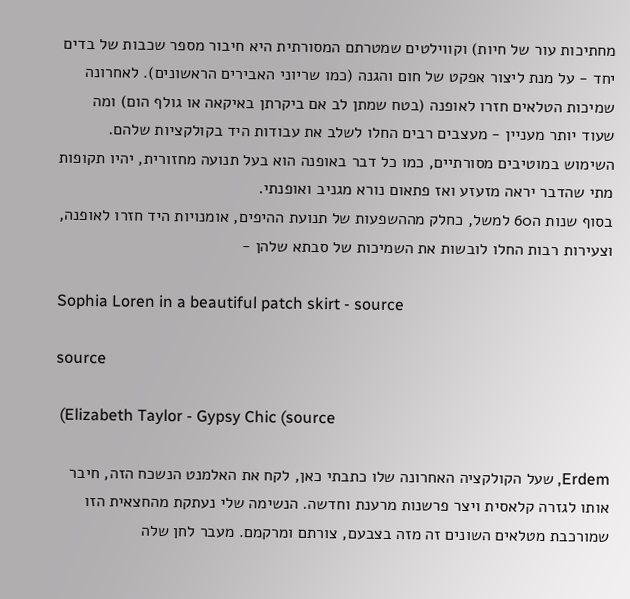מחתיכות עור של חיות) וקווילטים שמטרתם המסורתית היא חיבור מספר שכבות של בדים יחד - על מנת ליצור אפקט של חום והגנה (כמו שריוני האבירים הראשונים). לאחרונה שמיכות הטלאים חזרו לאופנה (בטח שמתן לב אם ביקרתן באיקאה או גולף הום) ומה שעוד יותר מעניין - מעצבים רבים החלו לשלב את עבודות היד בקולקציות שלהם. השימוש במוטיבים מסורתיים, כמו כל דבר באופנה הוא בעל תנועה מחזורית, יהיו תקופות מתי שהדבר יראה מזעזע ואז פתאום נורא מגניב ואופנתי.
בסוף שנות ה60 למשל, כחלק מההשפעות של תנועת ההיפים, אומנויות היד חזרו לאופנה, וצעירות רבות החלו לובשות את השמיכות של סבתא שלהן -

Sophia Loren in a beautiful patch skirt - source

source

 (Elizabeth Taylor - Gypsy Chic (source

Erdem, שעל הקולקציה האחרונה שלו כתבתי כאן, לקח את האלמנט הנשכח הזה, חיבר אותו לגזרה קלאסית ויצר פרשנות מרענת וחדשה. הנשימה שלי נעתקת מהחצאית הזו שמורכבת מטלאים השונים זה מזה בצבעם, צורתם ומרקמם. מעבר לחן שלה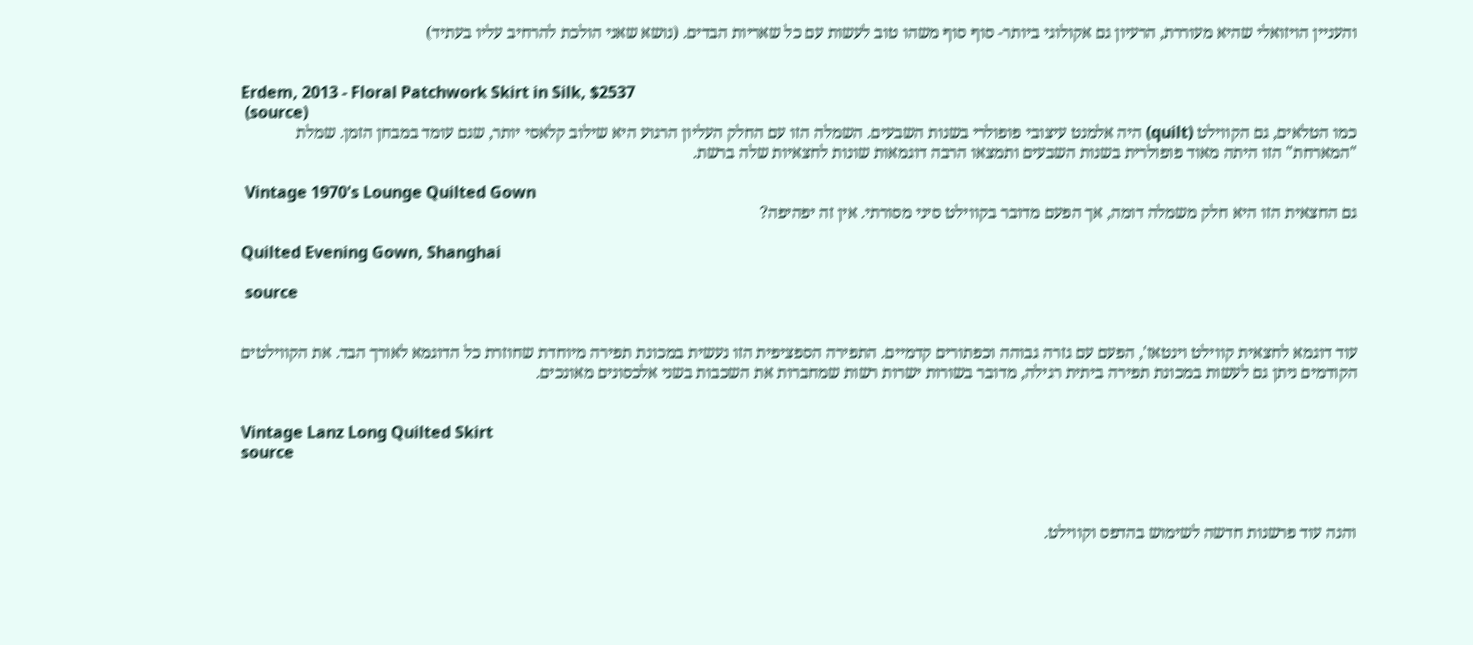והעניין הויזואלי שהיא מעוררת, הרעיון גם אקולוגי ביותר- סוף סוף משהו טוב לעשות עם כל שאריות הבדים. (נושא שאני הולכת להרחיב עליו בעתיד)


Erdem, 2013 - Floral Patchwork Skirt in Silk, $2537
 (source)
כמו הטלאים, גם הקווילט (quilt) היה אלמנט עיצובי פופולרי בשנות השבעים. השמלה הזו עם החלק העליון הרגוע היא שילוב קלאסי יותר, שגם עומד במבחן הזמן. שמלת "המארחת" הזו היתה מאוד פופולרית בשנות השבעים ותמצאו הרבה דוגמאות שונות לחצאיות שלה ברשת.

 Vintage 1970's Lounge Quilted Gown
גם החצאית הזו היא חלק משמלה דומה, אך הפעם מדובר בקווילט סיני מסורתי. אין זה יפהיפה?

Quilted Evening Gown, Shanghai

 source


עוד דוגמא לחצאית קווילט וינטאז', הפעם עם גזרה גבוהה וכפתורים קדמיים. התפירה הספציפית הזו נעשית במכונת תפירה מיוחדת שחוזרת כל הדוגמא לאורך הבד. את הקווילטים הקודמים ניתן גם לעשות במכונת תפירה ביתית רגילה, מדובר בשורות ישרות רשות שמחברות את השכבות בשני אלכסונים מאונכים.


Vintage Lanz Long Quilted Skirt
source



והנה עוד פרשנות חדשה לשימוש בהדפס וקווילט.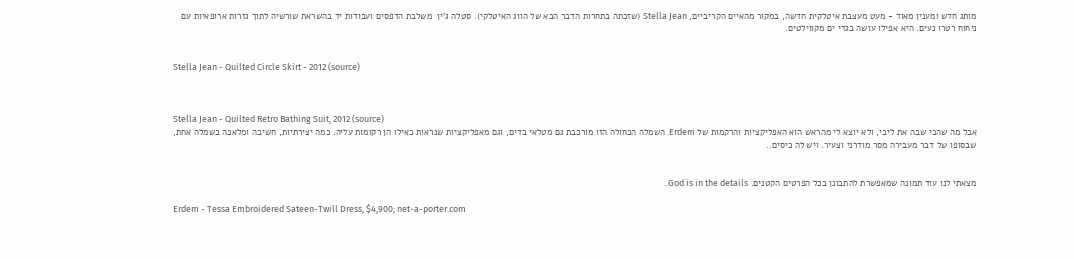מותג חדש ומענין מאוד - מעט מעצבת איטלקית חדשה, במקור מהאיים הקריביים, Stella Jean (שזכתה בתחרות הדבר הבא של הווג האיטלקי). סטלה ג'ין  משלבת הדפסים ועבודות יד בהשראת שורשיה לתוך גזרות ארופאיות עם ניחוח רטרו נעים. היא אפילו עושה בגדי ים מקווילטים.


Stella Jean - Quilted Circle Skirt - 2012 (source)



Stella Jean - Quilted Retro Bathing Suit, 2012 (source)
אבל מה שהכי שבה את ליבי, ולא יוצא לי מהראש הוא האפליקציות והרקמות של Erdem. השמלה הכחולה הזו מורכבת גם מטלאי בדים, וגם מאפליקציות שנראות כאילו הן רקומות עליה. כמה יצירתיות, חשיבה ומלאכה בשמלה אחת, שבסופו של דבר מעבירה מסר מודרני וצעיר. ויש לה כיסים..


מצאתי לנו עוד תמונה שמאפשרת להתבונן בכל הפרטים הקטנים. God is in the details..

Erdem - Tessa Embroidered Sateen-Twill Dress, $4,900; net-a-porter.com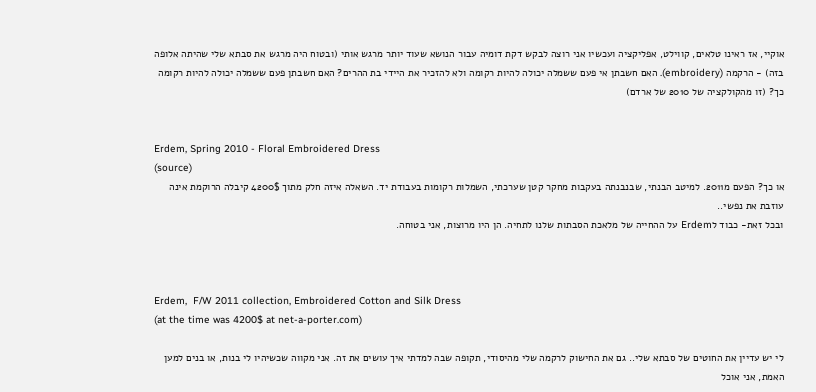אוקיי, אז ראינו טלאים, קווילט, אפליקציה ועכשיו אני רוצה לבקש דקת דומיה עבור הנושא שעוד יותר מרגש אותי (ובטוח היה מרגש את סבתא שלי שהיתה אלופה בזה) - הרקמה (embroidery). האם חשבתן אי פעם ששמלה יכולה להיות רקומה ולא להזכיר את היידי בת ההרים? האם חשבתן פעם ששמלה יכולה להיות רקומה כך? (זו מהקולקציה של 2010 של ארדם)


Erdem, Spring 2010 - Floral Embroidered Dress
(source)
או כך? הפעם מ2011. למיטב הבנתי, שבנבנתה בעקבות מחקר קטן שערכתי, השמלות רקומות בעבודת יד. השאלה איזה חלק מתוך 4200$ קיבלה הרוקמת אינה עוזבת את נפשי..
ובכל זאת- כבוד לErdem על ההחייה של מלאכת הסבתות שלנו לתחיה. הן היו מרוצות, אני בטוחה.



Erdem,  F/W 2011 collection, Embroidered Cotton and Silk Dress
(at the time was 4200$ at net-a-porter.com)

לי יש עדיין את החוטים של סבתא שלי.. גם את החישוק לרקמה שלי מהיסודי, תקופה שבה למדתי איך עושים את זה. אני מקווה שכשיהיו לי בנות, או בנים למען האמת, אני אוכל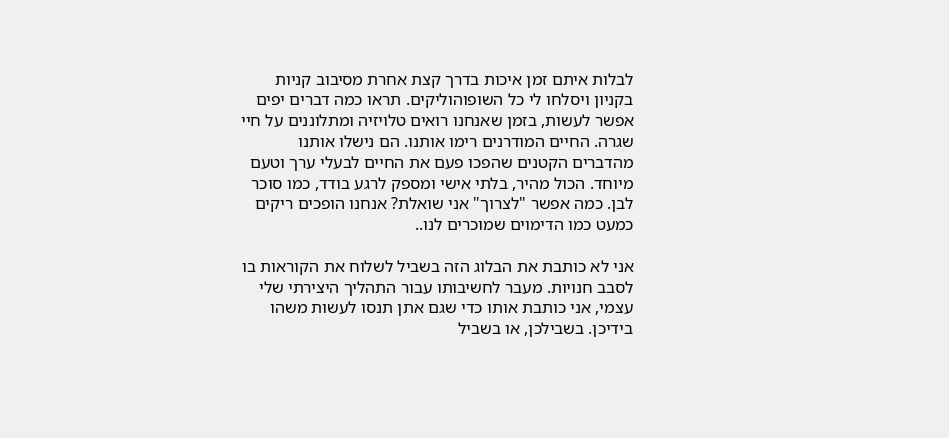לבלות איתם זמן איכות בדרך קצת אחרת מסיבוב קניות בקניון ויסלחו לי כל השופוהוליקים. תראו כמה דברים יפים אפשר לעשות, בזמן שאנחנו רואים טלויזיה ומתלוננים על חיי שגרה. החיים המודרנים רימו אותנו. הם נישלו אותנו מהדברים הקטנים שהפכו פעם את החיים לבעלי ערך וטעם מיוחד. הכול מהיר, בלתי אישי ומספק לרגע בודד, כמו סוכר לבן. כמה אפשר "לצרוך" אני שואלת? אנחנו הופכים ריקים כמעט כמו הדימוים שמוכרים לנו..

אני לא כותבת את הבלוג הזה בשביל לשלוח את הקוראות בו לסבב חנויות. מעבר לחשיבותו עבור התהליך היצירתי שלי עצמי, אני כותבת אותו כדי שגם אתן תנסו לעשות משהו בידיכן. בשבילכן, או בשביל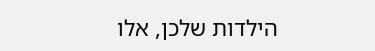הילדות שלכן, אלו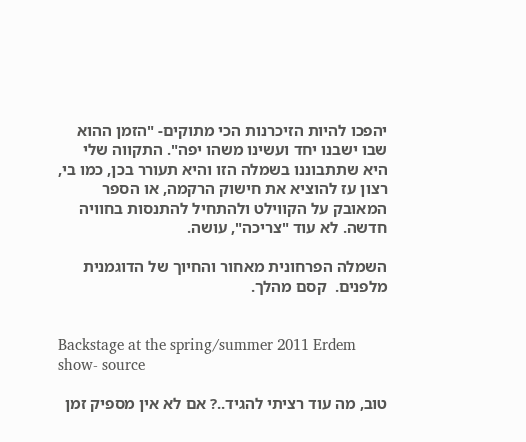יהפכו להיות הזיכרנות הכי מתוקים- "הזמן ההוא שבו ישבנו יחד ועשינו משהו יפה". התקווה שלי היא שתתבוננו בשמלה הזו והיא תעורר בכן, כמו בי, רצון עז להוציא את חישוק הרקמה, או הספר המאובק על הקווילט ולהתחיל להתנסות בחוויה חדשה. לא עוד "צריכה", עושה.

השמלה הפרחונית מאחור והחיוך של הדוגמנית מלפנים.  קסם מהלך.


Backstage at the spring/summer 2011 Erdem show- source

טוב, מה עוד רציתי להגיד..? אם לא אין מספיק זמן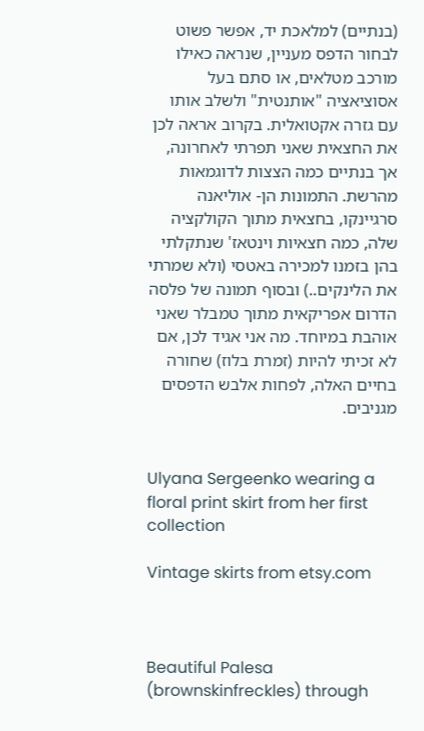(בנתיים) למלאכת יד, אפשר פשוט לבחור הדפס מעניין, שנראה כאילו מורכב מטלאים, או סתם בעל אסוציאציה "אותנטית" ולשלב אותו עם גזרה אקטואלית. בקרוב אראה לכן את החצאית שאני תפרתי לאחרונה, אך בנתיים כמה הצצות לדוגמאות מהרשת. התמונות הן- אוליאנה סרגיינקו, בחצאית מתוך הקולקציה שלה, כמה חצאיות וינטאז' שנתקלתי בהן בזמנו למכירה באטסי (ולא שמרתי את הלינקים..) ובסוף תמונה של פלסה הדרום אפריקאית מתוך טמבלר שאני אוהבת במיוחד. מה אני אגיד לכן, אם לא זכיתי להיות (זמרת בלוז) שחורה בחיים האלה, לפחות אלבש הדפסים מגניבים.


Ulyana Sergeenko wearing a floral print skirt from her first collection

Vintage skirts from etsy.com



Beautiful Palesa (brownskinfreckles) through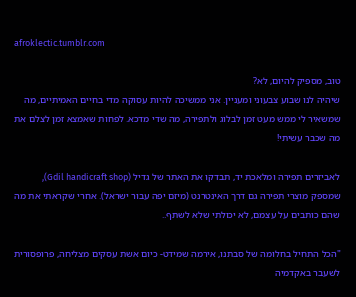afroklectic.tumblr.com

טוב, מספיק להיום, לא?
שיהיה לנו שבוע צבעוני ומעניין. אני ממשיכה להיות עסוקה מדי בחיים האמיתיים, מה שמשאיר לי ממש מעט זמן לבלוג ולתפירה, מה שדי מדכא. לפחות שאמצא זמן לצלם את מה שכבר עשיתי!

לאביזרים תפירה ומלאכת יד, תבדקו את האתר של גדיל (Gdil handicraft shop), שמספק מוצרי תפירה גם דרך האינטרנט (מיזם יפה עבור ישראל). אחרי שקראתי את מה שהם כותבים על עצמם, לא יכולתי שלא לשתף..

"הכל התחיל בחלומה של סבתנו, אירמה שמידט- כיום אשת עסקים מצליחה, פרופסורית לשעבר באקדמיה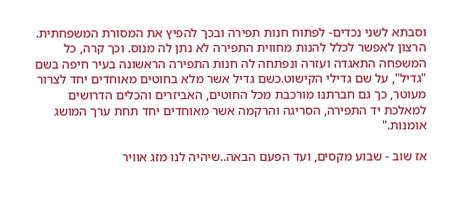וסבתא לשני נכדים- לפתוח חנות תפירה ובכך להפיץ את המסורת המשפחתית. הרצון לאפשר לכלל להנות מחווית התפירה לא נתן לה מנוס. וכך קרה, כל המשפחה התאגדה ועזרה ונפתחה לה חנות התפירה הראשונה בעיר חיפה בשם "גדיל", על שם גדילי הקישוט.כשם גדיל אשר מלא בחוטים מאוחדים יחד לצרור מעוטר, כך גם חברתנו מורכבת מכל החוטים, האביזרים והכלים הדרושים למאלכת יד התפירה, הסריגה והרקמה אשר מאוחדים יחד תחת ערך המושג אומנות."

אז שוב - שבוע מקסים, ועד הפעם הבאה..שיהיה לנו מזג אוויר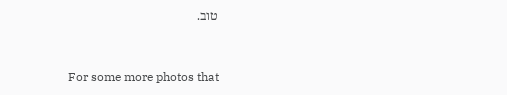טוב.


For some more photos that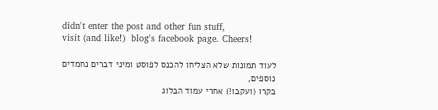didn't enter the post and other fun stuff,
visit (and like!)  blog's facebook page. Cheers!

לעוד תמונות שלא הצליחו להכנס לפוסט ומיני דברים נחמדים נוספים,
בקרו (ועקבו!) אחרי עמוד הבלוג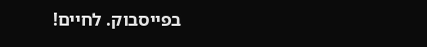בפייסבוק. לחיים!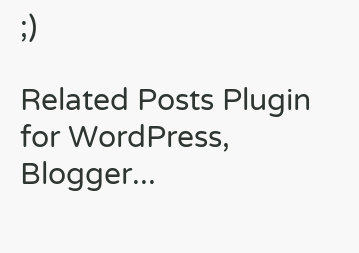;)

Related Posts Plugin for WordPress, Blogger...